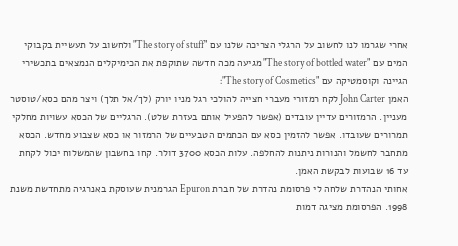אחרי שגרמו לנו לחשוב על הרגלי הצריכה שלנו עם "The story of stuff" ולחשוב על תעשיית בקבוקי המים עם "The story of bottled water" מגיעה מכה חדשה שתוקפת את הכימיקלים הנמצאים בתכשירי הגיינה וקוסמטיקה עם "The story of Cosmetics":
האמן John Carter לקח רמזורי מעברי חצייה להולכי רגל מניו יורק (לך/אל תלך) ויצר מהם כסא/טוסטר מעניין. הרמזורים עדיין עובדים (אפשר להפעיל אותם בעזרת שלט). הרגליים של הכסא עשויות מחלקי תמרורים שעובדו. אפשר להזמין כסא עם הכתמים הטבעיים של הרמזור או כסא שצבוע מחדש. הכסא מתחבר לחשמל והנורות ניתנות להחלפה. עלות הכסא 3700 דולר. קחו בחשבון שהמשלוח יכול לקחת עד 16 שבועות לבקשת האמן.
אחותי הנהדרת שלחה לי פרסומת נהדרת של חברת Epuron הגרמנית שעוסקת באנרגיה מתחדשת משנת 1998. הפרסומת מציגה דמות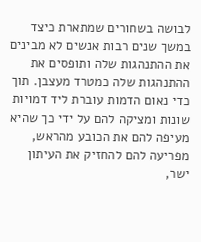לבושה בשחורים שמתארת כיצד במשך שנים רבות אנשים לא מבינים את ההתנהגות שלה ותופסים את ההתנהגות שלה כמטרד מעצבן. תוך כדי נאום הדמות עוברת ליד דמויות שונות ומציקה להם על ידי כך שהיא מעיפה להם את הכובע מהראש, מפריעה להם להחזיק את העיתון ישר,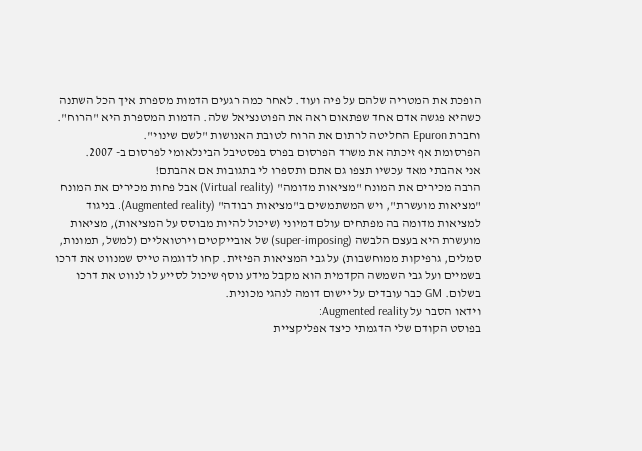הופכת את המטריה שלהם על פיה ועוד. לאחר כמה רגעים הדמות מספרת איך הכל השתנה כשהיא פגשה אדם אחד שפתאום ראה את הפוטנציאל שלה. הדמות המספרת היא "הרוח". וחברת Epuron החליטה לרתום את הרוח לטובת האנושות "לשם שינוי".
הפרסומת אף זיכתה את משרד הפרסום בפרס בפסטיבל הבינלאומי לפרסום ב- 2007.
אני אהבתי מאד עכשיו תצפו גם אתם ותספרו לי בתגובות אם אהבתם!
הרבה מכירים את המונח "מציאות מדומה" (Virtual reality) אבל פחות מכירים את המונח "מציאות מועשרת", ויש המשתמשים ב"מציאות רבודה" (Augmented reality). בניגוד למציאות מדומה בה מפתחים עולם דמיוני (שיכול להיות מבוסס על המציאות), מציאות מועשרת היא בעצם הלבשה (super-imposing) של אובייקטים וירטואליים (למשל, תמונות, סמלים, גרפיקות ממוחשבות) על גבי המציאות הפיזית. קחו לדוגמה טייס שמנווט את דרכו בשמיים ועל גבי השמשה הקדמית הוא מקבל מידע נוסף שיכול לסייע לו לנווט את דרכו בשלום. GM כבר עובדים על יישום דומה לנהגי מכונית.
וידאו הסבר על Augmented reality:
בפוסט הקודם שלי הדגמתי כיצד אפליקציית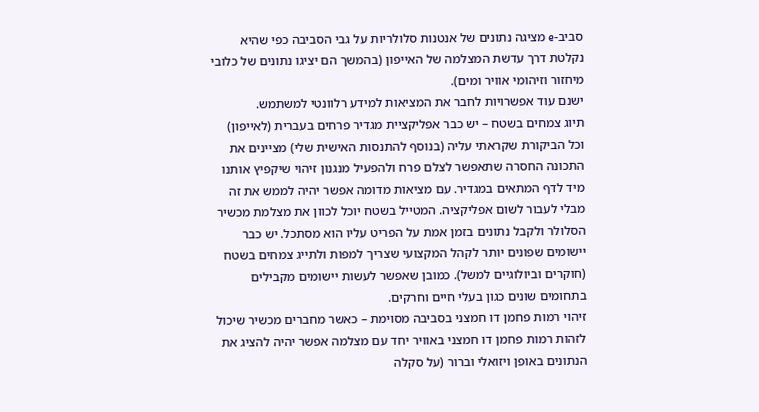סביב-e מציגה נתונים של אנטנות סלולריות על גבי הסביבה כפי שהיא נקלטת דרך עדשת המצלמה של האייפון (בהמשך הם יציגו נתונים של כלובי מיחזור וזיהומי אוויר ומים).
ישנם עוד אפשרויות לחבר את המציאות למידע רלוונטי למשתמש.
תיוג צמחים בשטח – יש כבר אפליקציית מגדיר פרחים בעברית (לאייפון) וכל הביקורת שקראתי עליה (בנוסף להתנסות האישית שלי) מציינים את התכונה החסרה שתאפשר לצלם פרח ולהפעיל מנגנון זיהוי שיקפיץ אותנו מיד לדף המתאים במגדיר. עם מציאות מדומה אפשר יהיה לממש את זה מבלי לעבור לשום אפליקציה. המטייל בשטח יוכל לכוון את מצלמת מכשיר הסלולר ולקבל נתונים בזמן אמת על הפריט עליו הוא מסתכל. יש כבר יישומים שפונים יותר לקהל המקצועי שצריך למפות ולתייג צמחים בשטח (חוקרים וביולוגיים למשל). כמובן שאפשר לעשות יישומים מקבילים בתחומים שונים כגון בעלי חיים וחרקים.
זיהוי רמות פחמן דו חמצני בסביבה מסוימת – כאשר מחברים מכשיר שיכול לזהות רמות פחמן דו חמצני באוויר יחד עם מצלמה אפשר יהיה להציג את הנתונים באופן ויזואלי וברור (על סקלה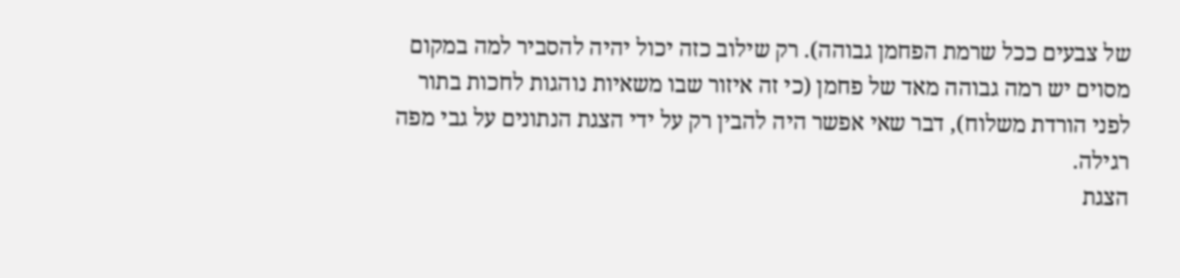של צבעים ככל שרמת הפחמן גבוהה). רק שילוב כזה יכול יהיה להסביר למה במקום מסוים יש רמה גבוהה מאד של פחמן (כי זה איזור שבו משאיות נוהגות לחכות בתור לפני הורדת משלוח), דבר שאי אפשר היה להבין רק על ידי הצגת הנתונים על גבי מפה רגילה.
הצגת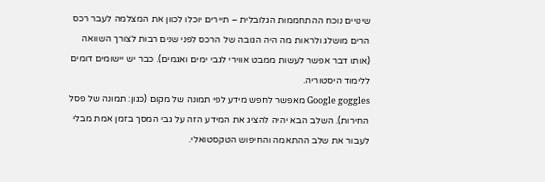שינויים נוכח ההתחממות הגלובלית – תיירים יוכלו לכוון את המצלמה לעבר רכס הרים מושלג ולראות מה היה הגובה של הרכס לפני שנים רבות לצורך השוואה (אותו דבר אפשר לעשות ממבט אווירי לגבי ימים ואגמים). כבר יש יישומים דומים ללימוד היסטוריה.
Google goggles מאפשר לחפש מידע לפי תמונה של מקום (כגון: תמונה של פסל החירות). השלב הבא יהיה להציג את המידע הזה על גבי המסך בזמן אמת מבלי לעבור את שלב ההתאמה והחיפוש הטקסטואלי.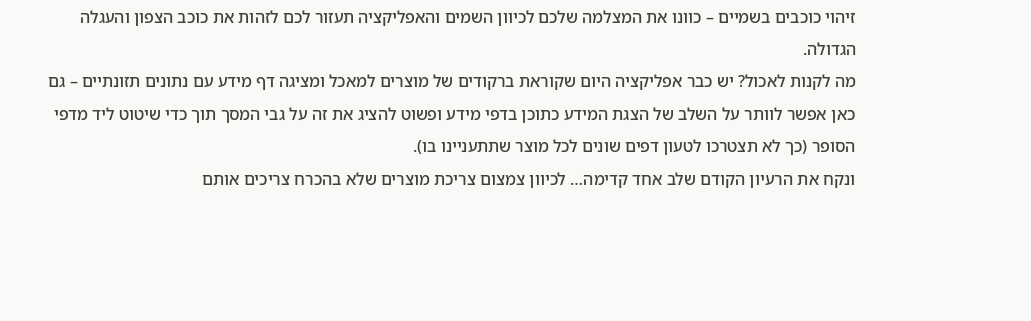זיהוי כוכבים בשמיים – כוונו את המצלמה שלכם לכיוון השמים והאפליקציה תעזור לכם לזהות את כוכב הצפון והעגלה הגדולה.
מה לקנות לאכול? יש כבר אפליקציה היום שקוראת ברקודים של מוצרים למאכל ומציגה דף מידע עם נתונים תזונתיים – גם כאן אפשר לוותר על השלב של הצגת המידע כתוכן בדפי מידע ופשוט להציג את זה על גבי המסך תוך כדי שיטוט ליד מדפי הסופר (כך לא תצטרכו לטעון דפים שונים לכל מוצר שתתעניינו בו).
ונקח את הרעיון הקודם שלב אחד קדימה… לכיוון צמצום צריכת מוצרים שלא בהכרח צריכים אותם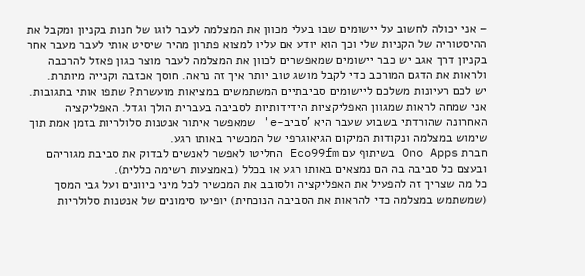– אני יכולה לחשוב על יישומים שבו בעלי מכוון את המצלמה לעבר לוגו של חנות בקניון ומקבל את ההיסטוריה של הקניות שלי וכך הוא יודע אם עליו למצוא פתרון מהיר שיסיט אותי לעבר מעבר אחר בקניון דרך אגב יש כבר יישומים שמאפשרים לכוון את המצלמה לעבר מוצר כגון פאזל להרכבה ולראות את הדגם המורכב כדי לקבל מושג טוב יותר איך זה נראה. חוסך אכזבה וקנייה מיותרת.
יש לכם רעיונות משלכם ליישומים סביבתיים המשתמשים במציאות מועשרת? שתפו אותי בתגובות.
אני שמחה לראות שמגוון האפליקציות הידידותיות לסביבה בעברית הולך וגדל. האפליקציה האחרונה שהורדתי בשבוע שעבר היא 'סביב-e' שמאפשר איתור אנטנות סלולריות בזמן אמת תוך שימוש במצלמה ונקודות המיקום הגיאוגרפי של המכשיר באותו רגע.
חברת Ono Apps בשיתוף עם Eco99fm החליטו לאפשר לאנשים לבדוק את סביבת מגוריהם ובעצם כל סביבה בה הם נמצאים באותו רגע או בכלל (באמצעות רשימה כללית).
כל מה שצריך זה להפעיל את האפליקציה ולסובב את המכשיר לכל מיני כיוונים ועל גבי המסך (שמשתמש במצלמה כדי להראות את הסביבה הנוכחית) יופיעו סימונים של אנטנות סלולריות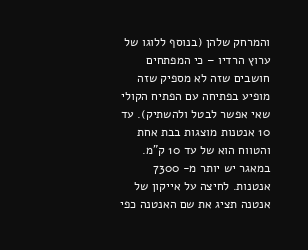והמרחק שלהן (בנוסף ללוגו של ערוץ הרדיו – כי המפתחים חושבים שזה לא מספיק שזה מופיע בפתיחה עם הפתיח הקולי שאי אפשר לבטל ולהשתיק). עד 10 אנטנות מוצגות בבת אחת והטווח הוא של עד 10 ק"מ. במאגר יש יותר מ- 7300 אנטנות. לחיצה על אייקון של אנטנה תציג את שם האנטנה כפי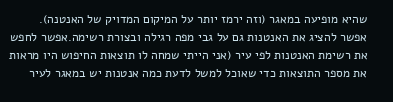שהיא מופיעה במאגר (וזה ירמז יותר על המיקום המדויק של האנטנה).
אפשר להציג את האנטנות גם על גבי מפה רגילה ובצורת רשימה.אפשר לחפש את רשימת האנטנות לפי עיר (אני הייתי שמחה לו תוצאות החיפוש היו מראות את מספר התוצאות כדי שאוכל למשל לדעת כמה אנטנות יש במאגר לעיר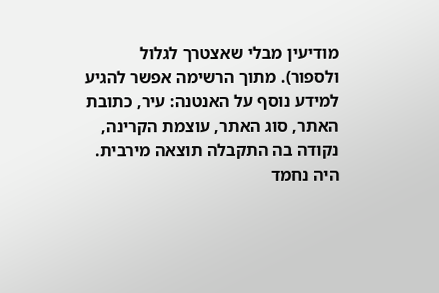מודיעין מבלי שאצטרך לגלול ולספור). מתוך הרשימה אפשר להגיע למידע נוסף על האנטנה: עיר, כתובת האתר, סוג האתר, עוצמת הקרינה, נקודה בה התקבלה תוצאה מירבית. היה נחמד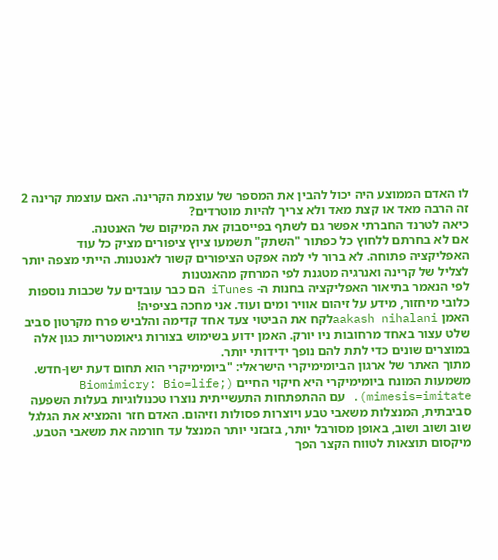לו האדם הממוצע היה יכול להבין את המספר של עוצמת הקרינה. האם עוצמת קרינה 2 זה הרבה מאד או קצת מאד ולא צריך להיות מוטרדים?
כיאה לטרנד החברתי אפשר גם לשתף בפייסבוק את המיקום של האנטנה.
אם לא בחרתם ללחוץ כל כפתור "השתק" תשמעו ציוץ ציפורים מציק כל עוד האפליקציה פתוחה. לא ברור לי למה אפקט הציפורים קשור לאנטנות. הייתי מצפה יותר לצליל של קרינה ואנרגיה מטגנת לפי המרחק מהאנטנות
לפי הנאמר בתיאור האפליקציה בחנות ה- iTunes הם כבר עובדים על שכבות נוספות כלובי מיחזור, מידע על זיהום אוויר ומים ועוד. אני מחכה בציפיה!
האמן aakash nihalaniלקח את הביטוי צעד אחד קדימה והלביש פרח מקרטון סביב שלט עצור באחד מרחובות ניו יורק. האמן ידוע בשימוש בצורות גיאומטריות כגון אלה במוצרים שונים כדי לתת להם נופך ידידותי יותר.
מתוך האתר של ארגון הביומימיקרי הישראלי: "ביומימיקרי הוא תחום דעת ישן-חדש. משמעות המונח ביומימיקרי היא חיקוי החיים (Biomimicry: Bio=life; mimesis=imitate). עם ההתפתחות התעשייתית נוצרו טכנולוגיות בעלות השפעה סביבתית, המנצלות משאבי טבע ויוצרות פסולות וזיהום. האדם חזר והמציא את הגלגל שוב ושוב ושוב, באופן מסורבל יותר, בזבזני יותר המנצל עד חורמה את משאבי הטבע. מיקסום תוצאות לטווח הקצר הפך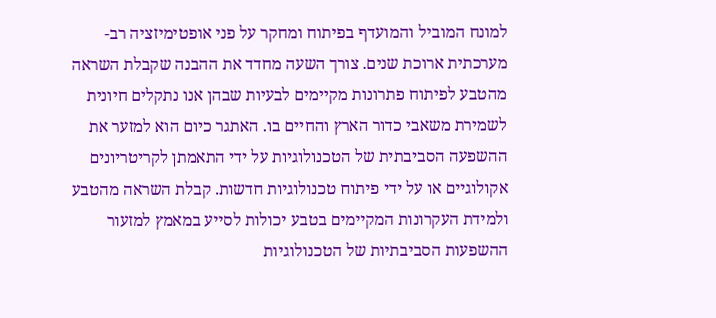למונח המוביל והמועדף בפיתוח ומחקר על פני אופטימיזציה רב-מערכתית ארוכת שנים. צורך השעה מחדד את ההבנה שקבלת השראה מהטבע לפיתוח פתרונות מקיימים לבעיות שבהן אנו נתקלים חיונית לשמירת משאבי כדור הארץ והחיים בו. האתגר כיום הוא למזער את ההשפעה הסביבתית של הטכנולוגיות על ידי התאמתן לקריטריונים אקולוגיים או על ידי פיתוח טכנולוגיות חדשות. קבלת השראה מהטבע ולמידת העקרונות המקיימים בטבע יכולות לסייע במאמץ למזעור ההשפעות הסביבתיות של הטכנולוגיות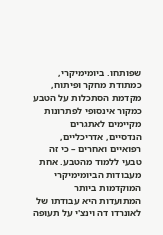שפותחו. ביומימיקרי, כמתודת מחקר ופיתוח, מקדמת הסתכלות על הטבע כמקור אינסופי לפתרונות מקיימים לאתגרים הנדסיים, אדריכליים, רפואיים ואחרים – כי זה טבעי ללמוד מהטבע. אחת מעבודות הביומימיקרי המוקדמות ביותר המתועדות היא עבודתו של לאונרדו דה וינצ'י על תעופה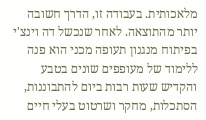מלאכותית. בעבודה זו, הדרך חשובה יותר מהתוצאה. לאחר שנכשל דה וינצ'י בפיתוח מנגנון תעופה מכני הוא פנה ללימוד של מעופפים שונים בטבע והקדיש שעות רבות ביום להתבוננות, הסתכלות, מחקר ושרטוט בעלי חיים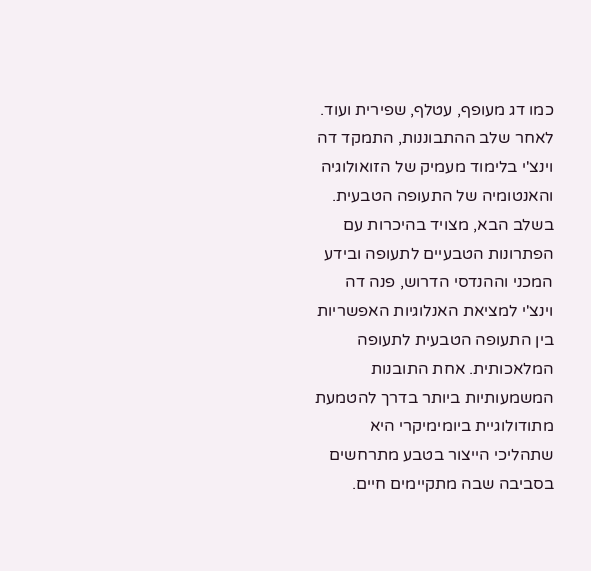כמו דג מעופף, עטלף, שפירית ועוד. לאחר שלב ההתבוננות, התמקד דה וינצ'י בלימוד מעמיק של הזואולוגיה והאנטומיה של התעופה הטבעית. בשלב הבא, מצויד בהיכרות עם הפתרונות הטבעיים לתעופה ובידע המכני וההנדסי הדרוש, פנה דה וינצ'י למציאת האנלוגיות האפשריות בין התעופה הטבעית לתעופה המלאכותית. אחת התובנות המשמעותיות ביותר בדרך להטמעת מתודולוגיית ביומימיקרי היא שתהליכי הייצור בטבע מתרחשים בסביבה שבה מתקיימים חיים.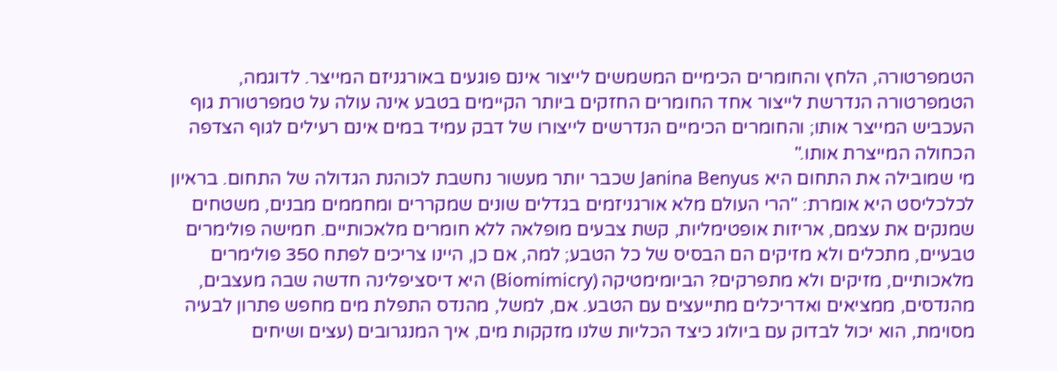הטמפרטורה, הלחץ והחומרים הכימיים המשמשים לייצור אינם פוגעים באורגניזם המייצר. לדוגמה, הטמפרטורה הנדרשת לייצור אחד החומרים החזקים ביותר הקיימים בטבע אינה עולה על טמפרטורת גוף העכביש המייצר אותו; והחומרים הכימיים הנדרשים לייצורו של דבק עמיד במים אינם רעילים לגוף הצדפה הכחולה המייצרת אותו."
מי שמובילה את התחום היא Janina Benyus שכבר יותר מעשור נחשבת לכוהנת הגדולה של התחום. בראיון לכלכליסט היא אומרת: "הרי העולם מלא אורגניזמים בגדלים שונים שמקררים ומחממים מבנים, משטחים שמנקים את עצמם, אריזות אופטימליות, קשת צבעים מופלאה ללא חומרים מלאכותיים. חמישה פולימרים טבעיים, מתכלים ולא מזיקים הם הבסיס של כל הטבע; למה, אם כן, היינו צריכים לפתח 350 פולימרים מלאכותיים, מזיקים ולא מתפרקים? הביומימטיקה (Biomimicry) היא דיסציפלינה חדשה שבה מעצבים, מהנדסים, ממציאים ואדריכלים מתייעצים עם הטבע. אם, למשל, מהנדס התפלת מים מחפש פתרון לבעיה מסוימת, הוא יכול לבדוק עם ביולוג כיצד הכליות שלנו מזקקות מים, איך המנגרובים (עצים ושיחים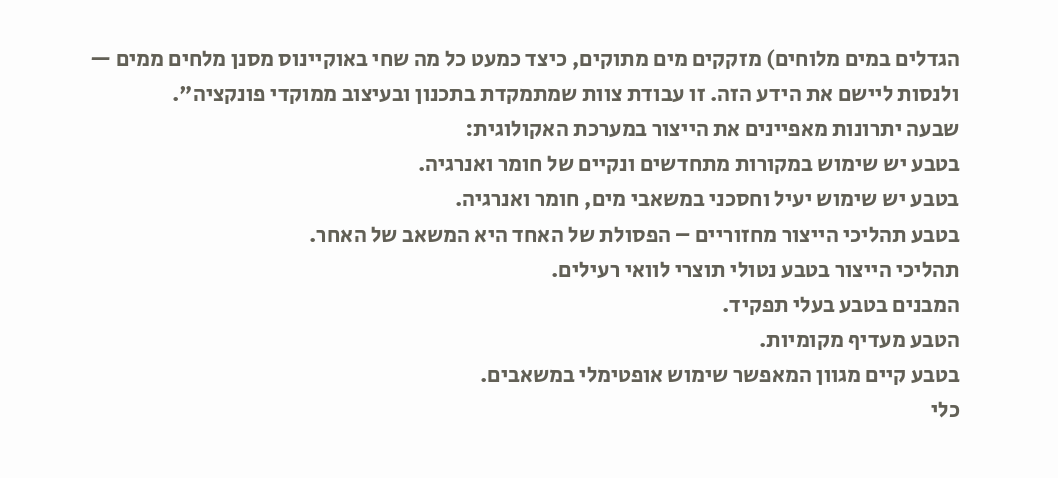הגדלים במים מלוחים) מזקקים מים מתוקים, כיצד כמעט כל מה שחי באוקיינוס מסנן מלחים ממים — ולנסות ליישם את הידע הזה. זו עבודת צוות שמתמקדת בתכנון ובעיצוב ממוקדי פונקציה".
שבעה יתרונות מאפיינים את הייצור במערכת האקולוגית:
בטבע יש שימוש במקורות מתחדשים ונקיים של חומר ואנרגיה.
בטבע יש שימוש יעיל וחסכני במשאבי מים, חומר ואנרגיה.
בטבע תהליכי הייצור מחזוריים – הפסולת של האחד היא המשאב של האחר.
תהליכי הייצור בטבע נטולי תוצרי לוואי רעילים.
המבנים בטבע בעלי תפקיד.
הטבע מעדיף מקומיות.
בטבע קיים מגוון המאפשר שימוש אופטימלי במשאבים.
כלי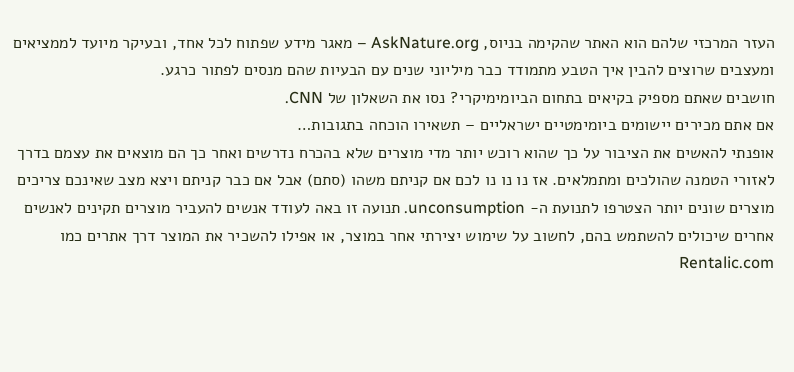העזר המרכזי שלהם הוא האתר שהקימה בניוס, AskNature.org – מאגר מידע שפתוח לכל אחד, ובעיקר מיועד לממציאים ומעצבים שרוצים להבין איך הטבע מתמודד כבר מיליוני שנים עם הבעיות שהם מנסים לפתור כרגע.
חושבים שאתם מספיק בקיאים בתחום הביומימיקרי? נסו את השאלון של CNN.
אם אתם מכירים יישומים ביומימטיים ישראליים – תשאירו הוכחה בתגובות…
אופנתי להאשים את הציבור על כך שהוא רוכש יותר מדי מוצרים שלא בהכרח נדרשים ואחר כך הם מוצאים את עצמם בדרך לאזורי הטמנה שהולכים ומתמלאים. אז נו נו נו לכם אם קניתם משהו (סתם) אבל אם כבר קניתם ויצא מצב שאינכם צריכים מוצרים שונים יותר הצטרפו לתנועת ה- unconsumption. תנועה זו באה לעודד אנשים להעביר מוצרים תקינים לאנשים אחרים שיכולים להשתמש בהם, לחשוב על שימוש יצירתי אחר במוצר, או אפילו להשכיר את המוצר דרך אתרים כמו Rentalic.com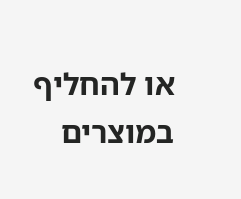או להחליף במוצרים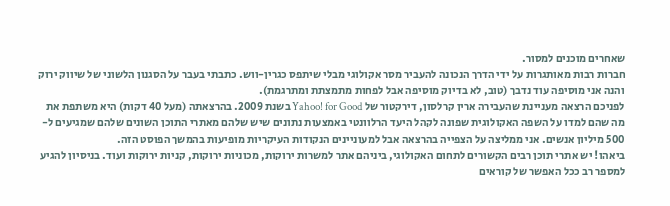שאחרים מוכנים למסור.
חברות רבות מאותגרות על ידי הדרך הנכונה להעביר מסר אקולוגי מבלי שיתפס כגרין-ווש. כתבתי בעבר על הסגנון הלשוני של שיווק ירוק והנה אני מוסיפה עוד נדבך (טוב, לא בדיוק מוסיפה אבל לפחות מתמצתת ומתרגמת).
לפניכם הרצאה מעניינת שהעבירה ארין קרלסון, דירקטור של Yahoo! for Good בשנת 2009. בהרצאתה (מעל 40 דקות) היא משתפת את מה שהם למדו על השפה האקולוגית שפונה לקהל היעד הרלוונטי באמצעות נתונים שיש שלהם מאתרי התוכן השונים שלהם שמגיעים ל- 500 מיליון אנשים. אני ממליצה על הצפייה בהרצאה אבל למעוניינים הנקודות העיקריות מופיעות בהמשך הפוסט הזה.
ביאהו! יש אתרי תוכן רבים הקשורים לתחום האקולוגי, ביניהם אתר למשרות ירוקות, מכוניות ירוקות, קניות ירוקות ועוד. בניסיון להגיע למספר רב ככל האפשר של קוראים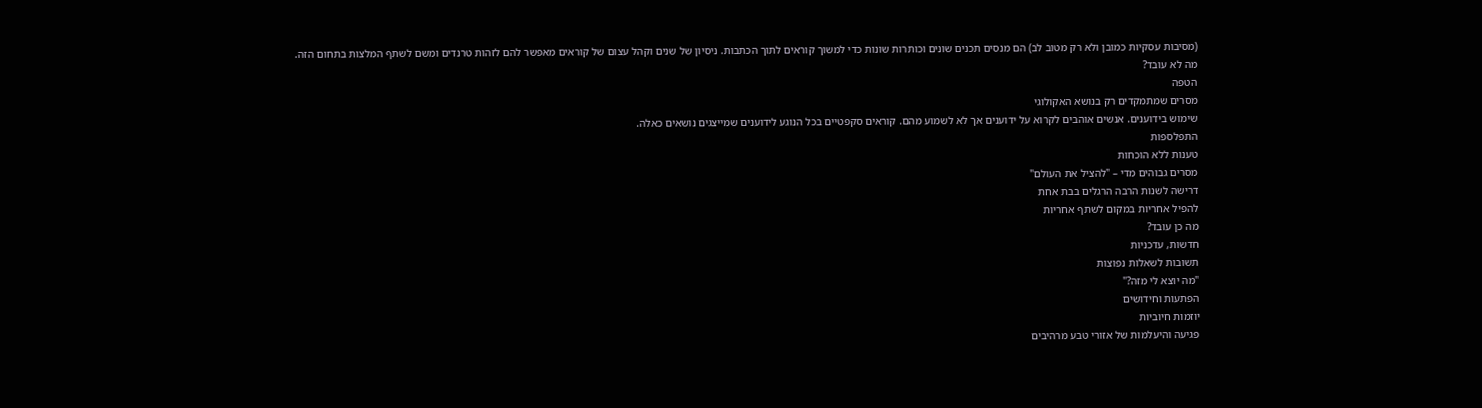(מסיבות עסקיות כמובן ולא רק מטוב לב) הם מנסים תכנים שונים וכותרות שונות כדי למשוך קוראים לתוך הכתבות. ניסיון של שנים וקהל עצום של קוראים מאפשר להם לזהות טרנדים ומשם לשתף המלצות בתחום הזה.
מה לא עובד?
הטפה
מסרים שמתמקדים רק בנושא האקולוגי
שימוש בידוענים. אנשים אוהבים לקרוא על ידוענים אך לא לשמוע מהם. קוראים סקפטיים בכל הנוגע לידוענים שמייצגים נושאים כאלה.
התפלספות
טענות ללא הוכחות
מסרים גבוהים מדי – "להציל את העולם"
דרישה לשנות הרבה הרגלים בבת אחת
להפיל אחריות במקום לשתף אחריות
מה כן עובד?
חדשות, עדכניות
תשובות לשאלות נפוצות
"מה יוצא לי מזה?"
הפתעות וחידושים
יוזמות חיוביות
פגיעה והיעלמות של אזורי טבע מרהיבים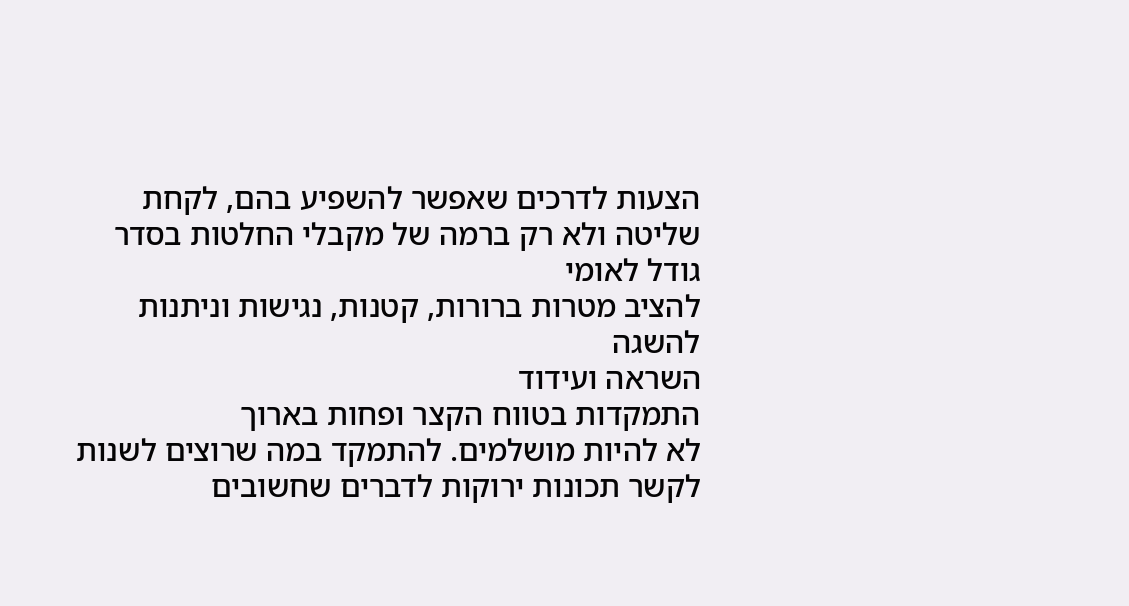הצעות לדרכים שאפשר להשפיע בהם, לקחת שליטה ולא רק ברמה של מקבלי החלטות בסדר גודל לאומי
להציב מטרות ברורות, קטנות, נגישות וניתנות להשגה
השראה ועידוד
התמקדות בטווח הקצר ופחות בארוך
לא להיות מושלמים. להתמקד במה שרוצים לשנות
לקשר תכונות ירוקות לדברים שחשובים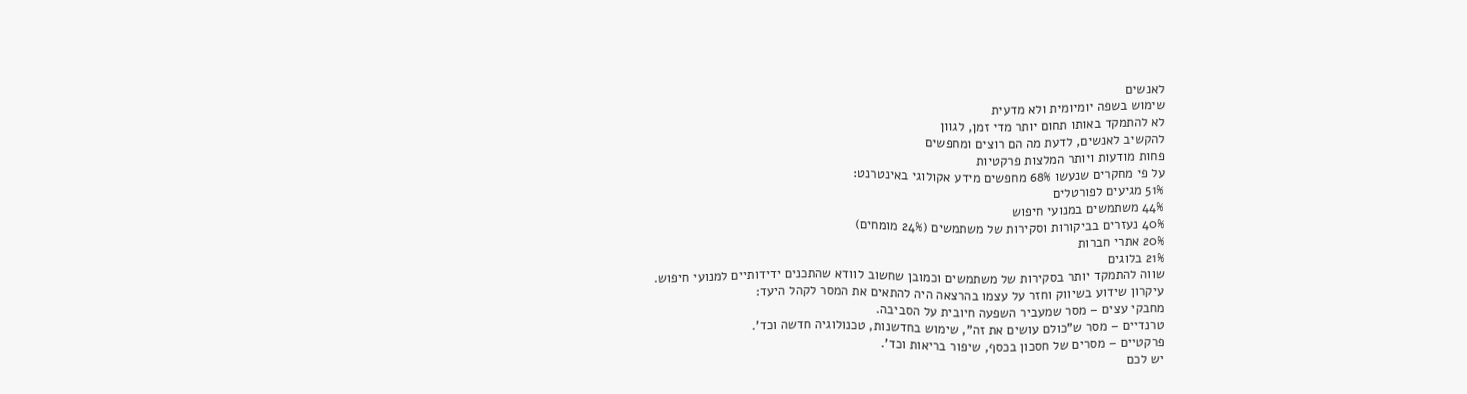לאנשים
שימוש בשפה יומיומית ולא מדעית
לא להתמקד באותו תחום יותר מדי זמן, לגוון
להקשיב לאנשים, לדעת מה הם רוצים ומחפשים
פחות מודעות ויותר המלצות פרקטיות
על פי מחקרים שנעשו 68% מחפשים מידע אקולוגי באינטרנט:
51% מגיעים לפורטלים
44% משתמשים במנועי חיפוש
40% נעזרים בביקורות וסקירות של משתמשים (24% מומחים)
20% אתרי חברות
21% בלוגים
שווה להתמקד יותר בסקירות של משתמשים וכמובן שחשוב לוודא שהתכנים ידידותיים למנועי חיפוש.
עיקרון שידוע בשיווק וחזר על עצמו בהרצאה היה להתאים את המסר לקהל היעד:
מחבקי עצים – מסר שמעביר השפעה חיובית על הסביבה.
טרנדיים – מסר ש"כולם עושים את זה", שימוש בחדשנות, טכנולוגיה חדשה וכד'.
פרקטיים – מסרים של חסכון בכסף, שיפור בריאות וכד'.
יש לכם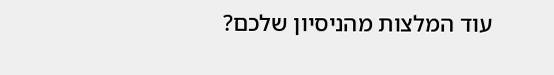עוד המלצות מהניסיון שלכם?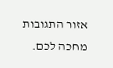אזור התגובות מחכה לכם.